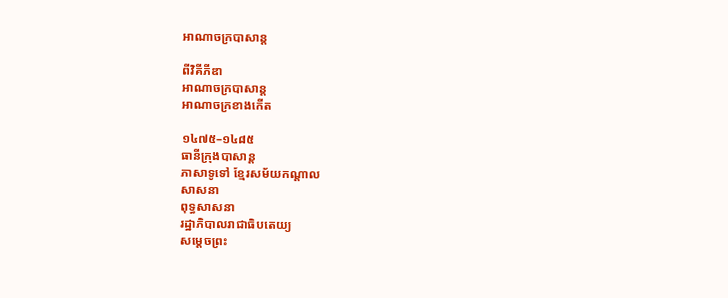អាណាចក្របាសាន្ត

ពីវិគីភីឌា
អាណាចក្របាសាន្ត
អាណាចក្រខាងកើត

១៤៧៥–១៤៨៥
ធានីក្រុងបាសាន្ត
ភាសាទូទៅ ខ្មែរសម័យកណ្ដាល
សាសនា
ពុទ្ធសាសនា
រដ្ឋាភិបាលរាជាធិបតេយ្យ
សម្ដេចព្រះ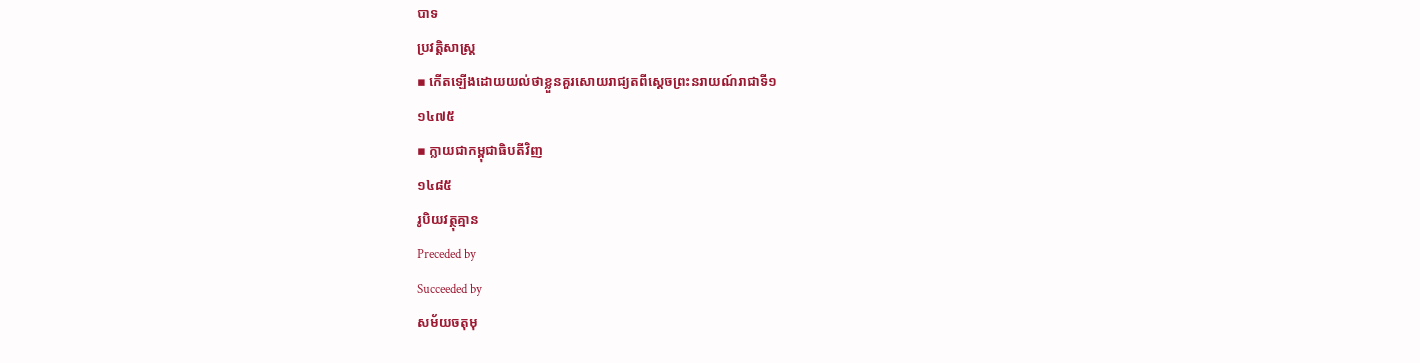បាទ
ប្រវត្តិសាស្រ្ត
▪ កើតឡើងដោយយល់ថាខ្លួនគួរសោយរាជ្យតពីស្ដេចព្រះនរាយណ៍រាជាទី១
១៤៧៥
▪ ក្លាយជាកម្ពុជាធិបតីវិញ
១៤៨៥
រូបិយវត្ថុគ្មាន
Preceded by
Succeeded by
សម័យចតុមុ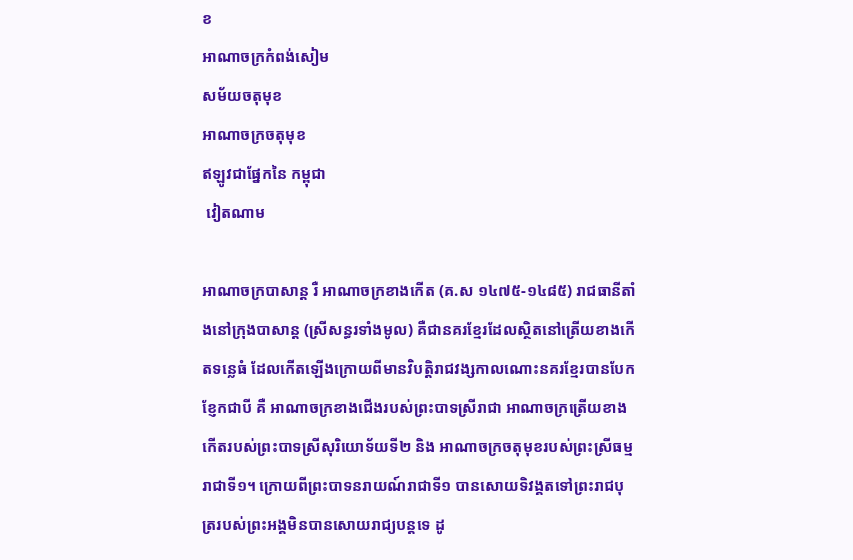ខ
អាណាចក្រកំពង់សៀម
សម័យចតុមុខ
អាណាចក្រចតុមុខ
ឥឡូវជាផ្នែកនៃ កម្ពុជា
 វៀតណាម

អាណាចក្របាសាន្ត រឺ អាណាចក្រខាងកើត (គ.ស ១៤៧៥-១៤៨៥) រាជធានីតាំងនៅក្រុងបាសាន្ត (ស្រីសន្ធរទាំងមូល) គឺជានគរខ្មែរដែលស្ថិតនៅត្រើយខាងកើតទន្លេធំ ដែលកើតឡើងក្រោយពីមានវិបត្តិរាជវង្សកាលណោះនគរខ្មែរបានបែកខ្ញែកជាបី គឺ អាណាចក្រខាងជើងរបស់ព្រះបាទស្រីរាជា អាណាចក្រត្រើយខាងកើតរបស់ព្រះបាទស្រីសុរិយោទ័យទី២ និង អាណាចក្រចតុមុខរបស់ព្រះស្រីធម្មរាជាទី១។ ក្រោយពីព្រះបាទនរាយណ៍រាជាទី១ បានសោយទិវង្គតទៅព្រះរាជបុត្ររបស់ព្រះអង្គមិនបានសោយរាជ្យបន្តទេ ដូ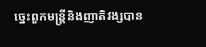ច្នេះពួកមន្ត្រីនិងញាតិវង្សបាន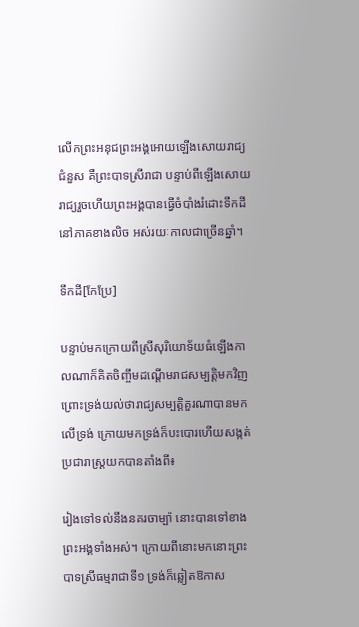លើកព្រះអនុជព្រះអង្គអោយឡើងសោយរាជ្យជំនួស គឺព្រះបាទស្រីរាជា បន្ទាប់ពីឡើងសោយរាជ្យរួចហើយព្រះអង្គបានធ្វើចំបាំងរំដោះទឹកដីនៅភាគខាងលិច អស់រយៈកាលជាច្រើនឆ្នាំ។

ទឹកដី[កែប្រែ]

បន្ទាប់មកក្រោយពីស្រីសុរិយោទ័យធំឡើងកាលណាក៏គិតចិញ្ចឹមដណ្ដើមរាជសម្បត្តិមកវិញព្រោះទ្រង់យល់ថារាជ្យសម្បត្តិគួរណាបានមកលើទ្រង់ ក្រោយមកទ្រង់ក៏បះបោរហើយសង្កត់ប្រជារាស្ត្រយកបានតាំងពី៖

រៀងទៅទល់នឹងនគរចាម្ប៉ា នោះបានទៅខាងព្រះអង្គទាំងអស់។ ក្រោយពីនោះមកនោះព្រះបាទស្រីធម្មរាជាទី១ ទ្រង់ក៏ឆ្លៀតឱកាស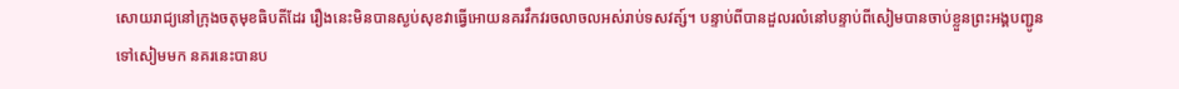សោយរាជ្យនៅក្រុងចតុមុខធិបតីដែរ រឿងនេះមិនបានស្ងប់សុខវាធ្វើអោយនគរវឹកវរចលាចលអស់រាប់ទសវត្ស៍។ បន្ទាប់ពីបានដួលរលំនៅបន្ទាប់ពីសៀមបានចាប់ខ្លួនព្រះអង្គបញ្ជូនទៅសៀមមក នគរនេះបានប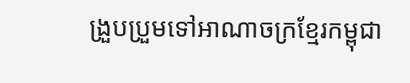ង្រួបប្រួមទៅអាណាចក្រខ្មែរកម្ពុជា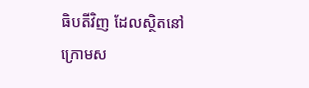ធិបតីវិញ ដែលស្ថិតនៅក្រោមស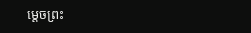ម្ដេចព្រះ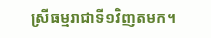ស្រីធម្មរាជាទី១វិញតមក។